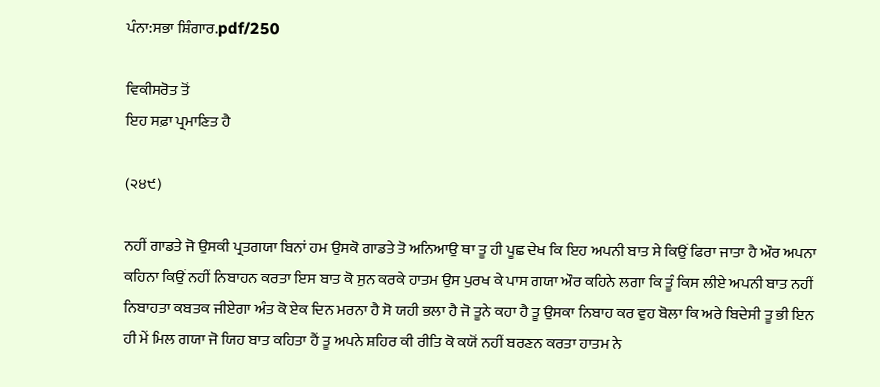ਪੰਨਾ:ਸਭਾ ਸ਼ਿੰਗਾਰ.pdf/250

ਵਿਕੀਸਰੋਤ ਤੋਂ
ਇਹ ਸਫ਼ਾ ਪ੍ਰਮਾਣਿਤ ਹੈ

(੨੪੯)

ਨਹੀਂ ਗਾਡਤੇ ਜੋ ਉਸਕੀ ਪ੍ਰਤਗਯਾ ਬਿਨਾਂ ਹਮ ਉਸਕੋ ਗਾਡਤੇ ਤੋ ਅਨਿਆਉ ਥਾ ਤੂ ਹੀ ਪੂਛ ਦੇਖ ਕਿ ਇਹ ਅਪਨੀ ਬਾਤ ਸੇ ਕਿਉਂ ਫਿਰਾ ਜਾਤਾ ਹੈ ਔਰ ਅਪਨਾ ਕਹਿਨਾ ਕਿਉਂ ਨਹੀਂ ਨਿਬਾਹਨ ਕਰਤਾ ਇਸ ਬਾਤ ਕੋ ਸੁਨ ਕਰਕੇ ਹਾਤਮ ਉਸ ਪੁਰਖ ਕੇ ਪਾਸ ਗਯਾ ਔਰ ਕਹਿਨੇ ਲਗਾ ਕਿ ਤੂੰ ਕਿਸ ਲੀਏ ਅਪਨੀ ਬਾਤ ਨਹੀਂ ਨਿਬਾਹਤਾ ਕਬਤਕ ਜੀਏਗਾ ਅੰਤ ਕੋ ਏਕ ਦਿਨ ਮਰਨਾ ਹੈ ਸੋ ਯਹੀ ਭਲਾ ਹੈ ਜੋ ਤੂਨੇ ਕਹਾ ਹੈ ਤੂ ਉਸਕਾ ਨਿਬਾਹ ਕਰ ਵੁਹ ਬੋਲਾ ਕਿ ਅਰੇ ਬਿਦੇਸੀ ਤੂ ਭੀ ਇਨ ਹੀ ਮੇਂ ਮਿਲ ਗਯਾ ਜੋ ਯਿਹ ਬਾਤ ਕਹਿਤਾ ਹੈਂ ਤੂ ਅਪਨੇ ਸ਼ਹਿਰ ਕੀ ਰੀਤਿ ਕੋ ਕਯੋਂ ਨਹੀਂ ਬਰਣਨ ਕਰਤਾ ਹਾਤਮ ਨੇ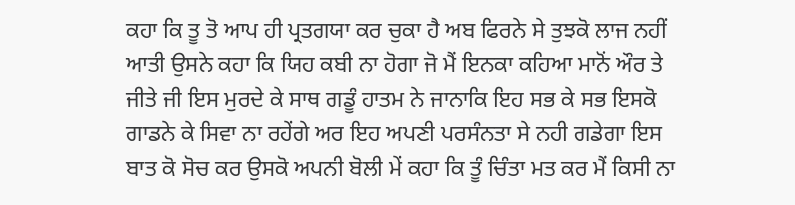ਕਹਾ ਕਿ ਤੂ ਤੋ ਆਪ ਹੀ ਪ੍ਰਤਗਯਾ ਕਰ ਚੁਕਾ ਹੈ ਅਬ ਫਿਰਨੇ ਸੇ ਤੁਝਕੋ ਲਾਜ ਨਹੀਂ ਆਤੀ ਉਸਨੇ ਕਹਾ ਕਿ ਯਿਹ ਕਬੀ ਨਾ ਹੋਗਾ ਜੋ ਮੈਂ ਇਨਕਾ ਕਹਿਆ ਮਾਨੋਂ ਔਰ ਤੇ ਜੀਤੇ ਜੀ ਇਸ ਮੁਰਦੇ ਕੇ ਸਾਥ ਗਡੂੰ ਹਾਤਮ ਨੇ ਜਾਨਾਕਿ ਇਹ ਸਭ ਕੇ ਸਭ ਇਸਕੋ ਗਾਡਨੇ ਕੇ ਸਿਵਾ ਨਾ ਰਹੇਂਗੇ ਅਰ ਇਹ ਅਪਣੀ ਪਰਸੰਨਤਾ ਸੇ ਨਹੀ ਗਡੇਗਾ ਇਸ ਬਾਤ ਕੋ ਸੋਚ ਕਰ ਉਸਕੋ ਅਪਨੀ ਬੋਲੀ ਮੇਂ ਕਹਾ ਕਿ ਤੂੰ ਚਿੰਤਾ ਮਤ ਕਰ ਮੈਂ ਕਿਸੀ ਨਾ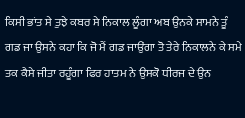ਕਿਸੀ ਭਾਂਤ ਸੇ ਤੁਝੇ ਕਬਰ ਸੇ ਨਿਕਾਲ ਲੂੰਗਾ ਅਬ ਉਨਕੇ ਸਾਮਨੇ ਤੂੰ ਗਡ ਜਾ ਉਸਨੇ ਕਹਾ ਕਿ ਜੋ ਮੈਂ ਗਡ ਜਾਉਂਗਾ ਤੋ ਤੇਰੇ ਨਿਕਾਲਨੇ ਕੇ ਸਮੇ ਤਕ ਕੈਸੇ ਜੀਤਾ ਰਹੂੰਗਾ ਫਿਰ ਹਾਤਮ ਨੇ ਉਸਕੋ ਧੀਰਜ ਦੇ ਉਨ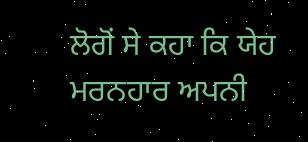ਲੋਗੋਂ ਸੇ ਕਹਾ ਕਿ ਯੇਹ ਮਰਨਹਾਰ ਅਪਨੀ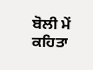ਬੋਲੀ ਮੇਂ ਕਹਿਤਾ